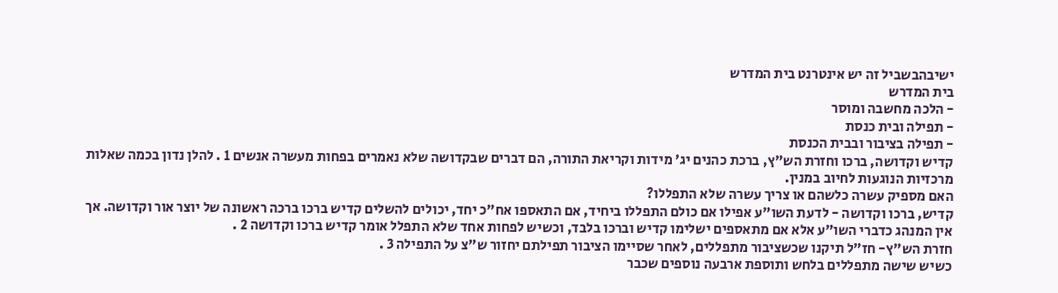ישיבהבשביל זה יש אינטרנט בית המדרש
בית המדרש
- הלכה מחשבה ומוסר
- תפילה ובית כנסת
- תפילה בציבור ובבית הכנסת
קדיש וקדושה, ברכו וחזרת הש"ץ, ברכת כהנים יג' מידות וקריאת התורה, הם דברים שבקדושה שלא נאמרים בפחות מעשרה אנשים 1 . להלן נדון בכמה שאלות מרכזיות הנוגעות לחיוב במנין.
האם מספיק עשרה כלשהם או צריך עשרה שלא התפללו?
קדיש, ברכו וקדושה - לדעת השו"ע אפילו אם כולם התפללו ביחיד, אם התאספו אח"כ יחד, יכולים להשלים קדיש ברכו ברכה ראשונה של יוצר אור וקדושה. אך אין המנהג כדברי השו"ע אלא אם מתאספים ישלימו קדיש וברכו בלבד, וכשיש לפחות אחד שלא התפלל אומר קדיש ברכו וקדושה 2 .
חזרת הש"ץ- חז"ל תיקנו שכשציבור מתפללים, לאחר שסיימו הציבור תפילתם יחזור ש"צ על התפילה 3 .
כשיש שישה מתפללים בלחש ותוספת ארבעה נוספים שכבר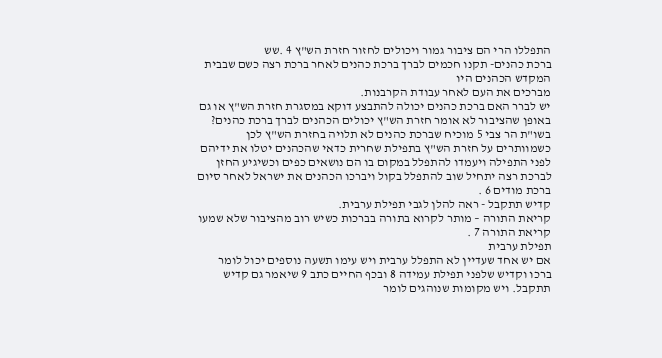התפללו הרי הם ציבור גמור ויכולים לחזור חזרת הש"ץ 4 .שש
ברכת כהנים- תקנו חכמים לברך ברכת כהנים לאחר ברכת רצה כשם שבבית המקדש הכהנים היו
מברכים את העם לאחר עבודת הקרבנות.
יש לברר האם ברכת כהנים יכולה להתבצע דוקא במסגרת חזרת הש"ץ או גם באופן שהציבור לא אומר חזרת הש"ץ יכולים הכהנים לברך ברכת כהנים?
בשו"ת הר צבי 5 מוכיח שברכת כהנים לא תלויה בחזרת הש"ץ לכן כשמוותרים על חזרת הש"ץ בתפילת שחרית כדאי שהכהנים יטלו את ידיהם לפני התפילה ויעמדו להתפלל במקום בו הם נושאים כפים וכשיגיע החזן לברכת רצה יתחיל שוב להתפלל בקול ויברכו הכהנים את ישראל לאחר סיום ברכת מודים 6 .
קדיש תתקבל - ראה להלן לגבי תפילת ערבית.
קריאת התורה – מותר לקרוא בתורה בברכות כשיש רוב מהציבור שלא שמעו קריאת התורה 7 .
תפילת ערבית
אם יש אחד שעדיין לא התפלל ערבית ויש עימו תשעה נוספים יכול לומר ברכו וקדיש שלפני תפילת עמידה 8 ובכף החיים כתב 9 שיאמר גם קדיש תתקבל. ויש מקומות שנוהגים לומר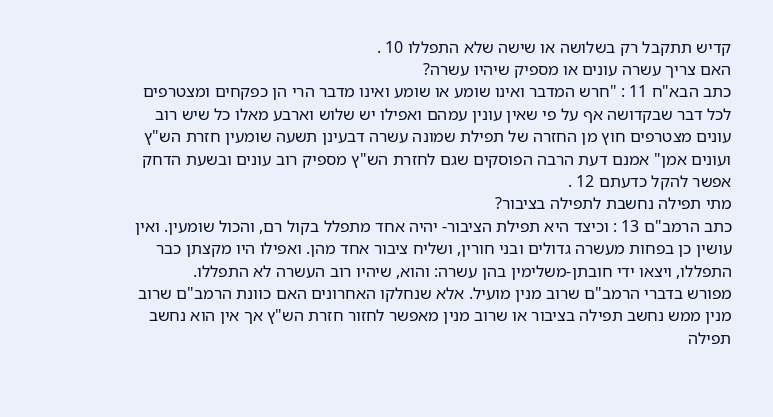קדיש תתקבל רק בשלושה או שישה שלא התפללו 10 .
האם צריך עשרה עונים או מספיק שיהיו עשרה?
כתב הבא"ח 11 : "חרש המדבר ואינו שומע או שומע ואינו מדבר הרי הן כפקחים ומצטרפים לכל דבר שבקדושה אף על פי שאין עונין עמהם ואפילו יש שלוש וארבע מאלו כל שיש רוב עונים מצטרפים חוץ מן החזרה של תפילת שמונה עשרה דבעינן תשעה שומעין חזרת הש"ץ ועונים אמן" אמנם דעת הרבה הפוסקים שגם לחזרת הש"ץ מספיק רוב עונים ובשעת הדחק אפשר להקל כדעתם 12 .
מתי תפילה נחשבת לתפילה בציבור?
כתב הרמב"ם 13 : וכיצד היא תפילת הציבור- יהיה אחד מתפלל בקול רם, והכול שומעין. ואין עושין כן בפחות מעשרה גדולים ובני חורין, ושליח ציבור אחד מהן. ואפילו היו מקצתן כבר התפללו, ויצאו ידי חובתן-משלימין בהן עשרה: והוא, שיהיו רוב העשרה לא התפללו.
מפורש בדברי הרמב"ם שרוב מנין מועיל. אלא שנחלקו האחרונים האם כוונת הרמב"ם שרוב מנין ממש נחשב תפילה בציבור או שרוב מנין מאפשר לחזור חזרת הש"ץ אך אין הוא נחשב תפילה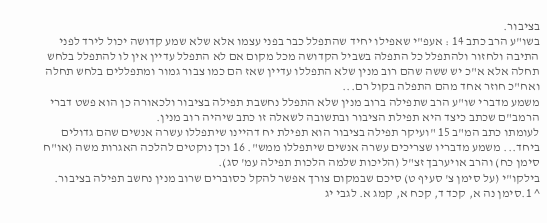בציבור.
בשו"ע הרב כתב 14 : אעפ"י שאפילו יחיד שהתפלל כבר בפני עצמו אלא שלא שמע קדושה יכול לירד לפני התיבה ולחזור ולהתפלל כל התפלה בשביל הקדושה מכל מקום אם לא התפלל עדיין אין לו להתפלל בלחש תחלה אלא א"כ יש ששה שהם רוב מנין שלא התפללו עדיין שאז הם כמו צבור גמור ומתפללים בלחש תחלה ואח"כ חוזר אחד מהם התפלה בקול רם...
משמע מדברי שו"ע הרב שתפילה ברוב מנין שלא התפלל נחשבת תפילה בציבור ולכאורה כן הוא פשט דברי הרמב"ם שכתב כיצד היא תפילת הציבור ובתשובה לשאלה זו כתב שיהיה רוב מנין.
לעומתו כתב המ"ב 15 "ועיקר תפילה בציבור הוא תפילת יח דהיינו שיתפללו עשרה אנשים שהם גדולים ביחד... משמע מדבריו שצריכים עשרה אנשים שיתפללו ממש". 16 וכך נוקטים להלכה האגרות משה (או"ח סימן כח) והרב אויערבך זצ"ל (הליכות שלמה הלכות תפילה עמ' סג).
בילקו"י (על סימן צ' סעיף ט) סיכם שבמקום צורך אפשר להקל כסוברים שרוב מנין נחשב תפילה בציבור.
^ 1.סימן נה א, קכד ד, קכח א, קמג א. לגבי יג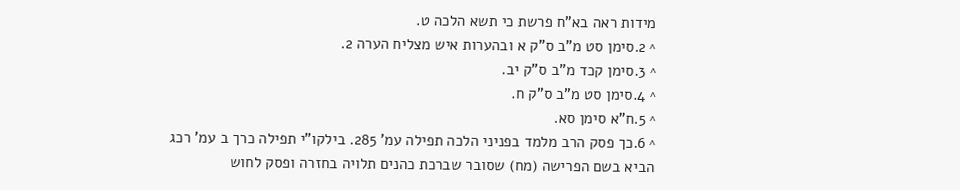מידות ראה בא"ח פרשת כי תשא הלכה ט.
^ 2.סימן סט מ"ב ס"ק א ובהערות איש מצליח הערה 2.
^ 3.סימן קכד מ"ב ס"ק יב.
^ 4.סימן סט מ"ב ס"ק ח.
^ 5.ח"א סימן סא.
^ 6.כך פסק הרב מלמד בפניני הלכה תפילה עמ' 285. בילקו"י תפילה כרך ב עמ' רכג הביא בשם הפרישה (מח) שסובר שברכת כהנים תלויה בחזרה ופסק לחוש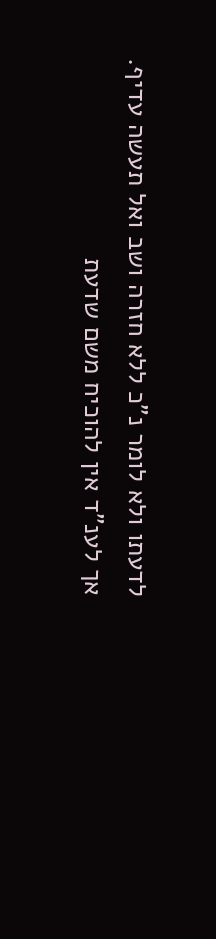לדעתו ולא לומר נ"כ ללא חזרה ושב ואל תעשה עדיף. אך לענ"ד אין להוכיח משם שדעת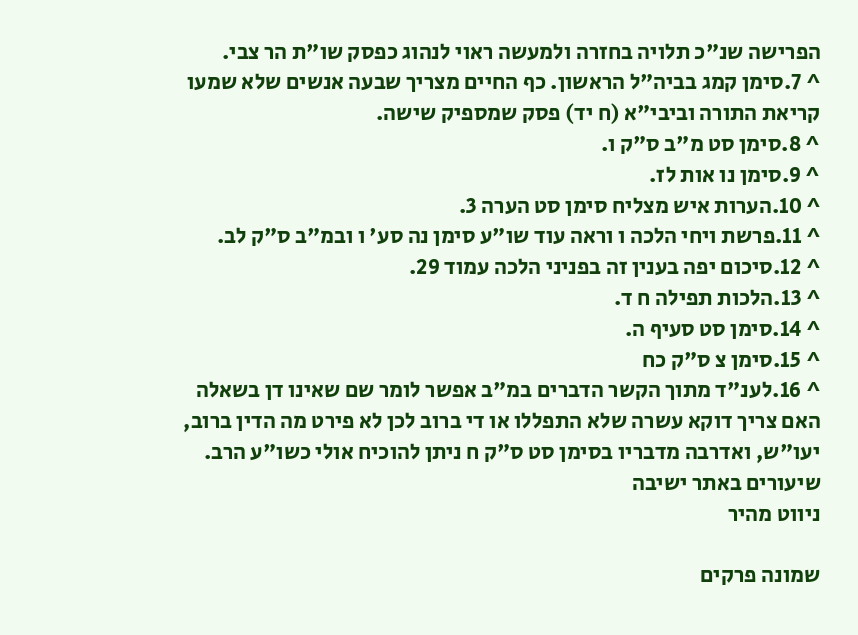הפרישה שנ"כ תלויה בחזרה ולמעשה ראוי לנהוג כפסק שו"ת הר צבי.
^ 7.סימן קמג בביה"ל הראשון. כף החיים מצריך שבעה אנשים שלא שמעו קריאת התורה וביבי"א (ח יד) פסק שמספיק שישה.
^ 8.סימן סט מ"ב ס"ק ו.
^ 9.סימן נו אות לז.
^ 10.הערות איש מצליח סימן סט הערה 3.
^ 11.פרשת ויחי הלכה ו וראה עוד שו"ע סימן נה סע' ו ובמ"ב ס"ק לב.
^ 12.סיכום יפה בענין זה בפניני הלכה עמוד 29.
^ 13.הלכות תפילה ח ד.
^ 14.סימן סט סעיף ה.
^ 15.סימן צ ס"ק כח
^ 16.לענ"ד מתוך הקשר הדברים במ"ב אפשר לומר שם שאינו דן בשאלה האם צריך דוקא עשרה שלא התפללו או די ברוב לכן לא פירט מה הדין ברוב, יעו"ש, ואדרבה מדבריו בסימן סט ס"ק ח ניתן להוכיח אולי כשו"ע הרב.
שיעורים באתר ישיבה
ניווט מהיר

שמונה פרקים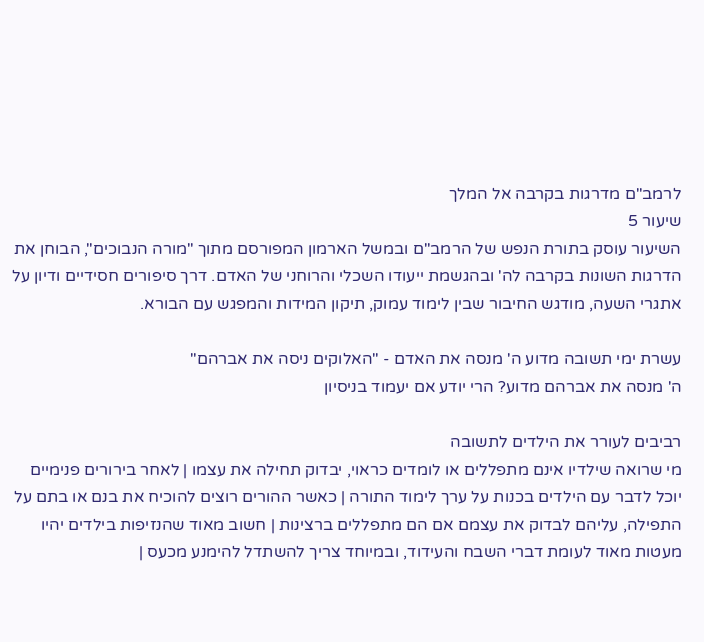לרמב"ם מדרגות בקרבה אל המלך
שיעור 5
השיעור עוסק בתורת הנפש של הרמב"ם ובמשל הארמון המפורסם מתוך "מורה הנבוכים", הבוחן את הדרגות השונות בקרבה לה' ובהגשמת ייעודו השכלי והרוחני של האדם. דרך סיפורים חסידיים ודיון על אתגרי השעה, מודגש החיבור שבין לימוד עמוק, תיקון המידות והמפגש עם הבורא.

עשרת ימי תשובה מדוע ה' מנסה את האדם - "האלוקים ניסה את אברהם"
ה' מנסה את אברהם מדוע? הרי יודע אם יעמוד בניסיון

רביבים לעורר את הילדים לתשובה
מי שרואה שילדיו אינם מתפללים או לומדים כראוי, יבדוק תחילה את עצמו | לאחר בירורים פנימיים יוכל לדבר עם הילדים בכנות על ערך לימוד התורה | כאשר ההורים רוצים להוכיח את בנם או בתם על התפילה, עליהם לבדוק את עצמם אם הם מתפללים ברצינות | חשוב מאוד שהנזיפות בילדים יהיו מעטות מאוד לעומת דברי השבח והעידוד, ובמיוחד צריך להשתדל להימנע מכעס |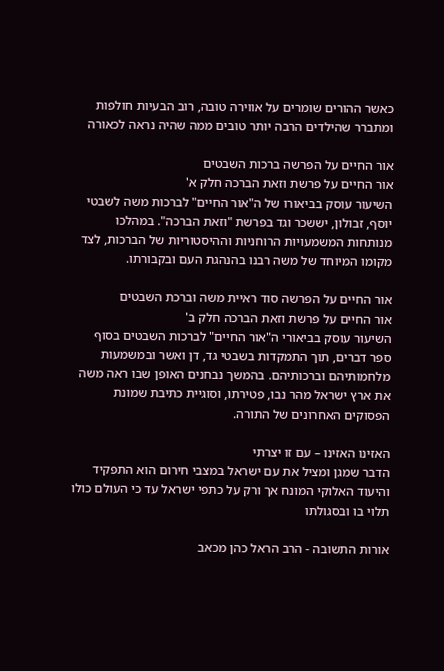כאשר ההורים שומרים על אווירה טובה, רוב הבעיות חולפות ומתברר שהילדים הרבה יותר טובים ממה שהיה נראה לכאורה

אור החיים על הפרשה ברכות השבטים
אור החיים על פרשת וזאת הברכה חלק א'
השיעור עוסק בביאורו של ה"אור החיים" לברכות משה לשבטי יוסף, זבולון, יששכר וגד בפרשת "וזאת הברכה". במהלכו מנותחות המשמעויות הרוחניות וההיסטוריות של הברכות, לצד מקומו המיוחד של משה רבנו בהנהגת העם ובקבורתו.

אור החיים על הפרשה סוד ראיית משה וברכת השבטים
אור החיים על פרשת וזאת הברכה חלק ב'
השיעור עוסק בביאורי ה"אור החיים" לברכות השבטים בסוף ספר דברים, תוך התמקדות בשבטי גד, דן ואשר ובמשמעות מלחמותיהם וברכותיהם. בהמשך נבחנים האופן שבו ראה משה את ארץ ישראל מהר נבו, פטירתו, וסוגיית כתיבת שמונת הפסוקים האחרונים של התורה.

האזינו האזינו – עם זו יצרתי
הדבר שמגן ומציל את עם ישראל במצבי חירום הוא התפקיד והיעוד האלוקי המונח אך ורק על כתפי ישראל עד כי העולם כולו תלוי בו ובסגולתו

אורות התשובה - הרב הראל כהן מכאב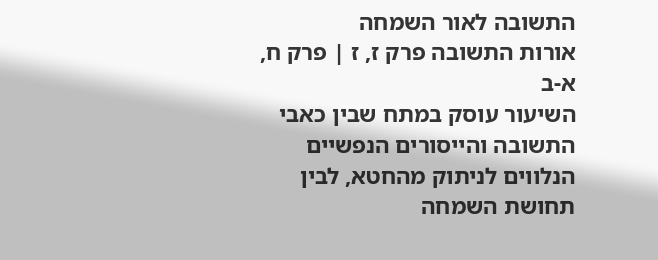התשובה לאור השמחה
אורות התשובה פרק ז, ז | פרק ח, א-ב
השיעור עוסק במתח שבין כאבי התשובה והייסורים הנפשיים הנלווים לניתוק מהחטא, לבין תחושת השמחה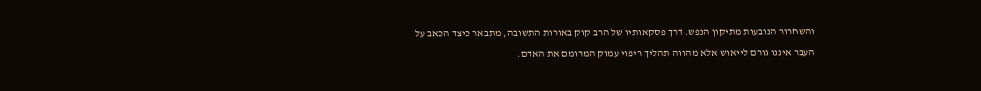והשחרור הנובעות מתיקון הנפש. דרך פסקאותיו של הרב קוק באורות התשובה, מתבאר כיצד הכאב על העבר איננו גורם לייאוש אלא מהווה תהליך ריפוי עמוק המרומם את האדם.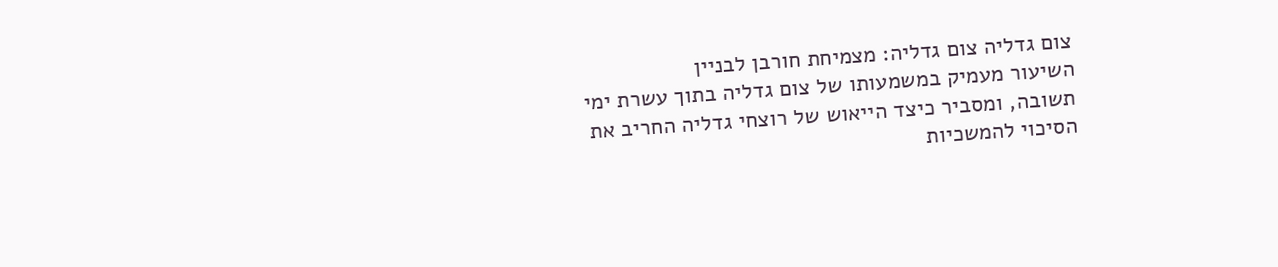צום גדליה צום גדליה: מצמיחת חורבן לבניין
השיעור מעמיק במשמעותו של צום גדליה בתוך עשרת ימי תשובה, ומסביר כיצד הייאוש של רוצחי גדליה החריב את הסיכוי להמשכיות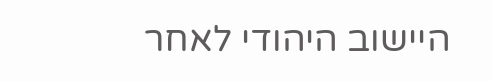היישוב היהודי לאחר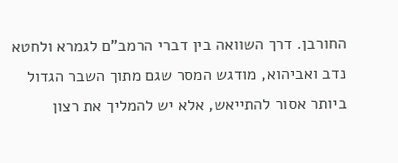החורבן. דרך השוואה בין דברי הרמב"ם לגמרא ולחטא נדב ואביהוא, מודגש המסר שגם מתוך השבר הגדול ביותר אסור להתייאש, אלא יש להמליך את רצון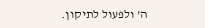ה' ולפעול לתיקון.